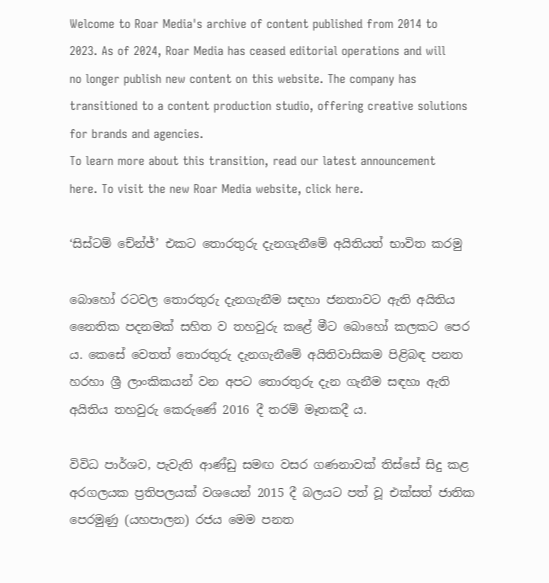Welcome to Roar Media's archive of content published from 2014 to 2023. As of 2024, Roar Media has ceased editorial operations and will no longer publish new content on this website. The company has transitioned to a content production studio, offering creative solutions for brands and agencies.
To learn more about this transition, read our latest announcement here. To visit the new Roar Media website, click here.

‘සිස්ටම් චේන්ජ්’ එකට තොරතුරු දැනගැනීමේ අයිතියත් භාවිත කරමු

බොහෝ රටවල තොරතුරු දැනගැනීම සඳහා ජනතාවට ඇති අයිතිය නෛතික පදනමක් සහිත ව තහවුරු කළේ මීට බොහෝ කලකට පෙර ය. කෙසේ වෙතත් තොරතුරු දැනගැනීමේ අයිතිවාසිකම පිළිබඳ පනත හරහා ශ්‍රී ලාංකිකයන් වන අපට තොරතුරු දැන ගැනීම සඳහා ඇති අයිතිය තහවුරු කෙරුණේ 2016 දී තරම් මෑතකදී ය.

විවිධ පාර්ශව, පැවැති ආණ්ඩු සමඟ වසර ගණනාවක් තිස්සේ සිදු කළ අරගලයක ප්‍රතිපලයක් වශයෙන් 2015 දී බලයට පත් වූ එක්සත් ජාතික පෙරමුණු (යහපාලන) රජය මෙම පනත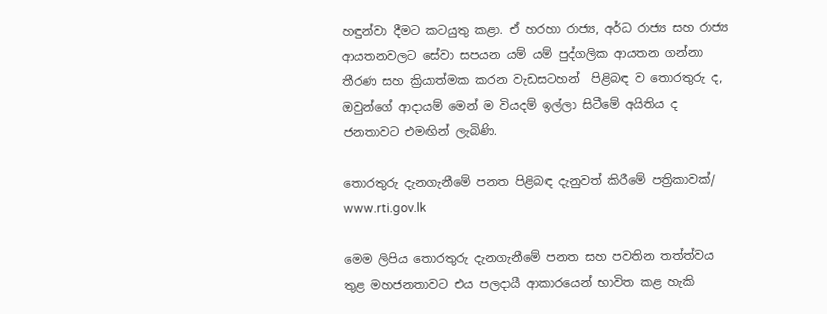හඳුන්වා දීමට කටයුතු කළා. ඒ හරහා රාජ්‍ය, අර්ධ රාජ්‍ය සහ රාජ්‍ය ආයතනවලට සේවා සපයන යම් යම් පුද්ගලික ආයතන ගන්නා තීරණ සහ ක්‍රියාත්මක කරන වැඩසටහන්  පිළිබඳ ව තොරතුරු ද, ඔවුන්ගේ ආදායම් මෙන් ම වියදම් ඉල්ලා සිටීමේ අයිතිය ද ජනතාවට එමඟින් ලැබිණි.

තොරතුරු දැනගැනීමේ පනත පිළිබඳ දැනුවත් කිරීමේ පත්‍රිකාවක්/ www.rti.gov.lk

මෙම ලිපිය තොරතුරු දැනගැනීමේ පනත සහ පවතින තත්ත්වය තුළ මහජනතාවට එය පලදායී ආකාරයෙන් භාවිත කළ හැකි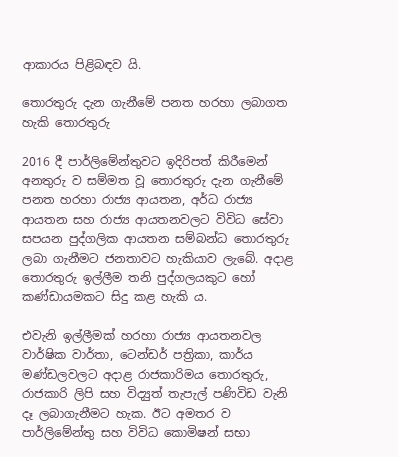ආකාරය පිළිබඳව යි.

තොරතුරු දැන ගැනීමේ පනත හරහා ලබාගත හැකි තොරතුරු

2016 දී පාර්ලිමේන්තුවට ඉදිරිපත් කිරීමෙන් අනතුරු ව සම්මත වූ තොරතුරු දැන ගැනීමේ පනත හරහා රාජ්‍ය ආයතන, අර්ධ රාජ්‍ය ආයතන සහ රාජ්‍ය ආයතනවලට විවිධ සේවා සපයන පුද්ගලික ආයතන සම්බන්ධ තොරතුරු ලබා ගැනීමට ජනතාවට හැකියාව ලැබේ. අදාළ තොරතුරු ඉල්ලීම තනි පුද්ගලයකුට හෝ කණ්ඩායමකට සිදු කළ හැකි ය.

එවැනි ඉල්ලීමක් හරහා රාජ්‍ය ආයතනවල වාර්ෂික වාර්තා, ටෙන්ඩර් පත්‍රිකා, කාර්ය මණ්ඩලවලට අදාළ රාජකාරිමය තොරතුරු, රාජකාරි ලිපි සහ විද්‍යුත් තැපැල් පණිවිඩ වැනි දෑ ලබාගැනීමට හැක. ඊට අමතර ව පාර්ලිමේන්තු සහ විවිධ කොමිෂන් සභා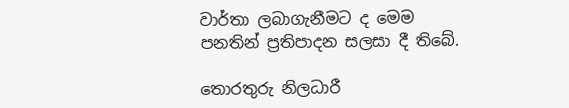වාර්තා ලබාගැනීමට ද මෙම පනතින් ප්‍රතිපාදන සලසා දී තිබේ.

තොරතුරු නිලධාරී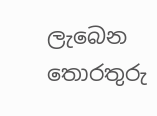ලැබෙන තොරතුරු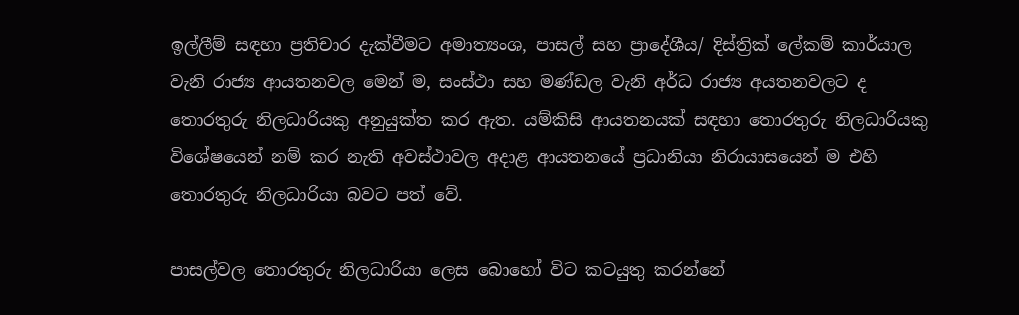ඉල්ලීම් සඳහා ප්‍රතිචාර දැක්වීමට අමාත්‍යංශ, පාසල් සහ ප්‍රාදේශීය/ දිස්ත්‍රික් ලේකම් කාර්යාල වැනි රාජ්‍ය ආයතනවල මෙන් ම, සංස්ථා සහ මණ්ඩල වැනි අර්ධ රාජ්‍ය අයතනවලට ද තොරතුරු නිලධාරියකු අනුයුක්ත කර ඇත. යම්කිසි ආයතනයක් සඳහා තොරතුරු නිලධාරියකු විශේෂයෙන් නම් කර නැති අවස්ථාවල අදාළ ආයතනයේ ප්‍රධානියා නිරායාසයෙන් ම එහි තොරතුරු නිලධාරියා බවට පත් වේ.

පාසල්වල තොරතුරු නිලධාරියා ලෙස බොහෝ විට කටයුතු කරන්නේ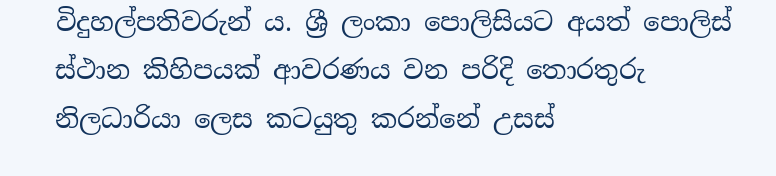විදුහල්පතිවරුන් ය. ශ්‍රී ලංකා පොලිසියට අයත් පොලිස් ස්ථාන කිහිපයක් ආවරණය වන පරිදි තොරතුරු නිලධාරියා ලෙස කටයුතු කරන්නේ උසස්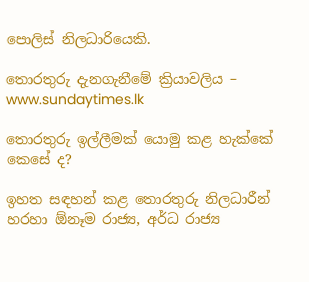පොලිස් නිලධාරියෙකි.

තොරතුරු දැනගැනීමේ ක්‍රියාවලිය – www.sundaytimes.lk

තොරතුරු ඉල්ලීමක් යොමු කළ හැක්කේ කෙසේ ද?

ඉහත සඳහන් කළ තොරතුරු නිලධාරීන් හරහා ඕනෑම රාජ්‍ය, අර්ධ රාජ්‍ය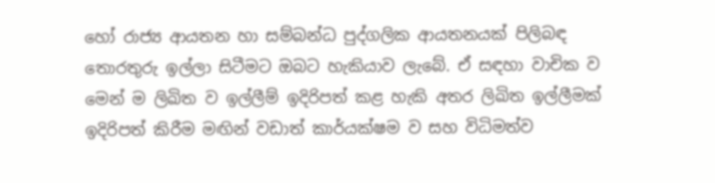හෝ රාජ්‍ය ආයතන හා සම්බන්ධ පුද්ගලික ආයතනයක් පිලිබඳ තොරතුරු ඉල්ලා සිටීමට ඔබට හැකියාව ලැබේ. ඒ සඳහා වාචික ව මෙන් ම ලිඛිත ව ඉල්ලීම් ඉදිරිපත් කළ හැකි අතර ලිඛිත ඉල්ලීමක් ඉදිරිපත් කිරීම මඟින් වඩාත් කාර්යක්ෂම ව සහ විධිමත්ව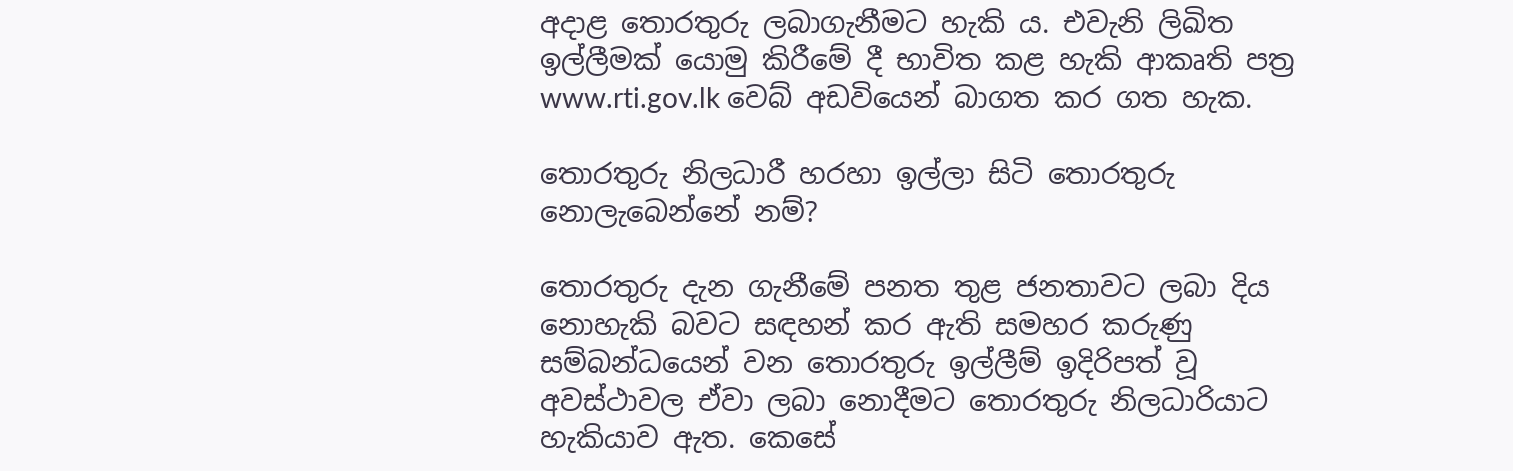අදාළ තොරතුරු ලබාගැනීමට හැකි ය. එවැනි ලිඛිත ඉල්ලීමක් යොමු කිරීමේ දී භාවිත කළ හැකි ආකෘති පත්‍ර www.rti.gov.lk වෙබ් අඩවියෙන් බාගත කර ගත හැක.

තොරතුරු නිලධාරී හරහා ඉල්ලා සිටි තොරතුරු නොලැබෙන්නේ නම්?

තොරතුරු දැන ගැනීමේ පනත තුළ ජනතාවට ලබා දිය නොහැකි බවට සඳහන් කර ඇති සමහර කරුණු සම්බන්ධයෙන් වන තොරතුරු ඉල්ලීම් ඉදිරිපත් වූ අවස්ථාවල ඒවා ලබා නොදීමට තොරතුරු නිලධාරියාට හැකියාව ඇත. කෙසේ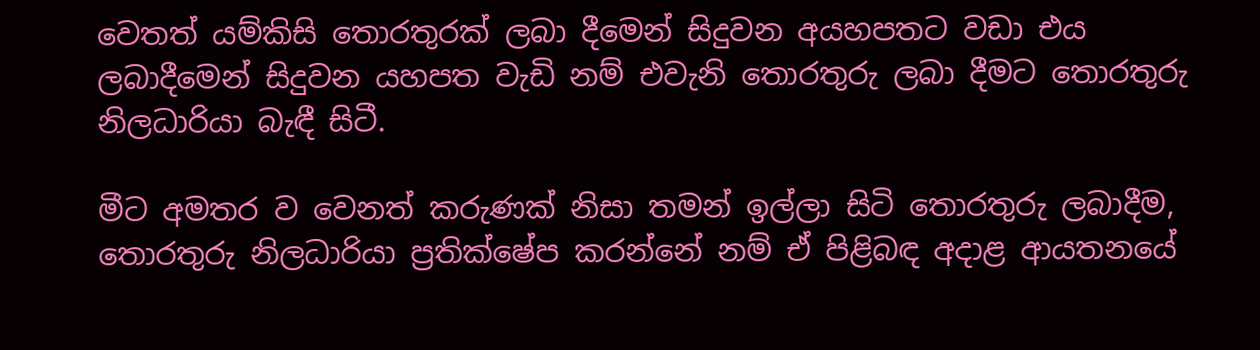වෙතත් යම්කිසි තොරතුරක් ලබා දීමෙන් සිදුවන අයහපතට වඩා එය ලබාදීමෙන් සිදුවන යහපත වැඩි නම් එවැනි තොරතුරු ලබා දීමට තොරතුරු නිලධාරියා බැඳී සිටී.

මීට අමතර ව වෙනත් කරුණක් නිසා තමන් ඉල්ලා සිටි තොරතුරු ලබාදීම, තොරතුරු නිලධාරියා ප්‍රතික්ෂේප කරන්නේ නම් ඒ පිළිබඳ අදාළ ආයතනයේ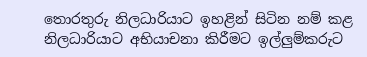තොරතුරු නිලධාරියාට ඉහළින් සිටින නම් කළ නිලධාරියාට අභියාචනා කිරීමට ඉල්ලුම්කරුට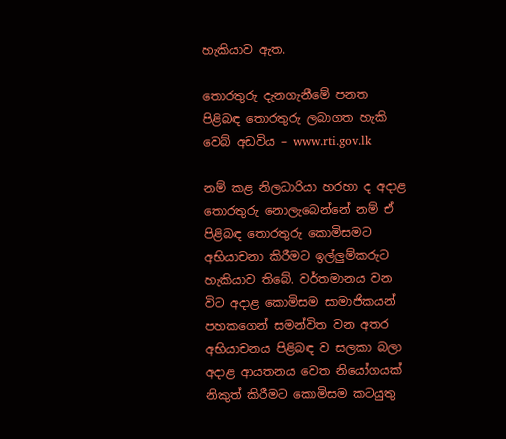හැකියාව ඇත.

තොරතුරු දැනගැනීමේ පනත පිළිබඳ තොරතුරු ලබාගත හැකි වෙබ් අඩවිය – www.rti.gov.lk

නම් කළ නිලධාරියා හරහා ද අදාළ තොරතුරු නොලැබෙන්නේ නම් ඒ පිළිබඳ තොරතුරු කොමිසමට අභියාචනා කිරීමට ඉල්ලුම්කරුට හැකියාව තිබේ. වර්තමානය වන විට අදාළ කොමිසම සාමාජිකයන් පහකගෙන් සමන්විත වන අතර අභියාචනය පිළිබඳ ව සලකා බලා අදාළ ආයතනය වෙත නියෝගයක් නිකුත් කිරීමට කොමිසම කටයුතු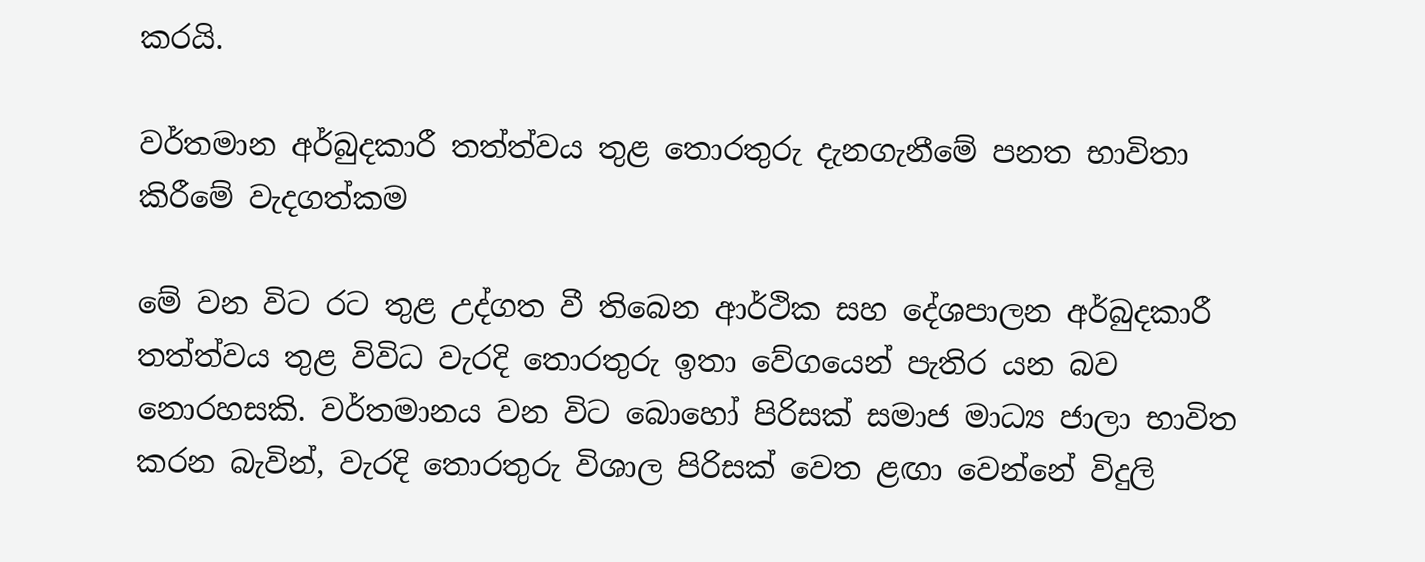කරයි.

වර්තමාන අර්බුදකාරී තත්ත්වය තුළ තොරතුරු දැනගැනීමේ පනත භාවිතා කිරීමේ වැදගත්කම

මේ වන විට රට තුළ උද්ගත වී තිබෙන ආර්ථික සහ දේශපාලන අර්බුදකාරී තත්ත්වය තුළ විවිධ වැරදි තොරතුරු ඉතා වේගයෙන් පැතිර යන බව නොරහසකි. වර්තමානය වන විට බොහෝ පිරිසක් සමාජ මාධ්‍ය ජාලා භාවිත කරන බැවින්, වැරදි තොරතුරු විශාල පිරිසක් වෙත ළඟා වෙන්නේ විදුලි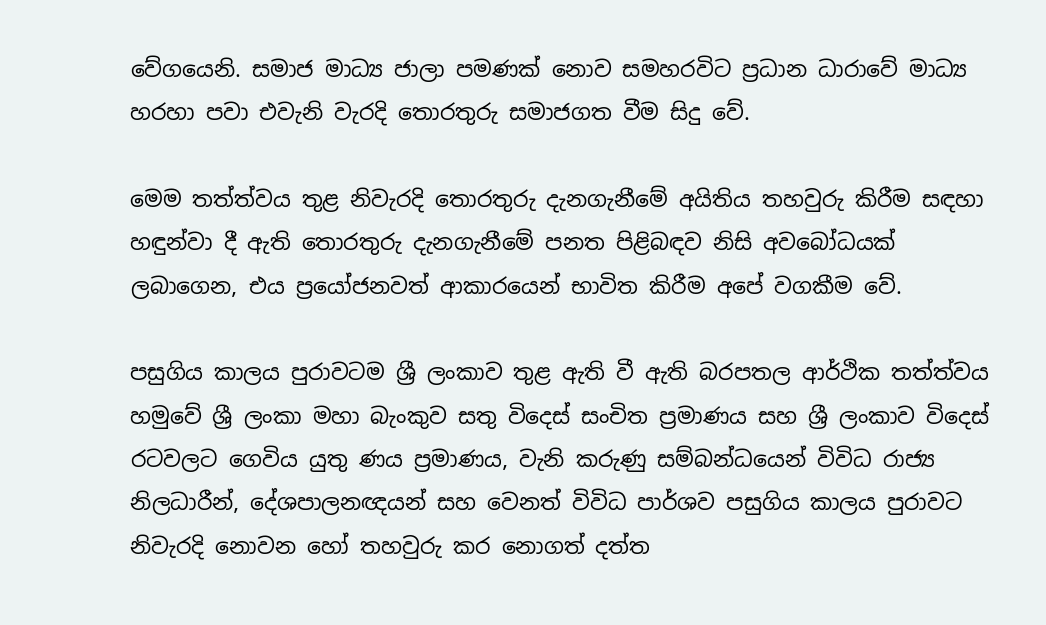වේගයෙනි. සමාජ මාධ්‍ය ජාලා පමණක් නොව සමහරවිට ප්‍රධාන ධාරාවේ මාධ්‍ය හරහා පවා එවැනි වැරදි තොරතුරු සමාජගත වීම සිදු වේ.

මෙම තත්ත්වය තුළ නිවැරදි තොරතුරු දැනගැනීමේ අයිතිය තහවුරු කිරීම සඳහා හඳුන්වා දී ඇති තොරතුරු දැනගැනීමේ පනත පිළිබඳව නිසි අවබෝධයක් ලබාගෙන, එය ප්‍රයෝජනවත් ආකාරයෙන් භාවිත කිරීම අපේ වගකීම වේ.

පසුගිය කාලය පුරාවටම ශ්‍රී ලංකාව තුළ ඇති වී ඇති බරපතල ආර්ථික තත්ත්වය හමුවේ ශ්‍රී ලංකා මහා බැංකුව සතු විදෙස් සංචිත ප්‍රමාණය සහ ශ්‍රී ලංකාව විදෙස් රටවලට ගෙවිය යුතු ණය ප්‍රමාණය, වැනි කරුණු සම්බන්ධයෙන් විවිධ රාජ්‍ය නිලධාරීන්, දේශපාලනඥයන් සහ වෙනත් විවිධ පාර්ශව පසුගිය කාලය පුරාවට නිවැරදි නොවන හෝ තහවුරු කර නොගත් දත්ත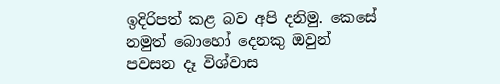ඉදිරිපත් කළ බව අපි දනිමු. කෙසේ නමුත් බොහෝ දෙනකු ඔවුන් පවසන දෑ විශ්වාස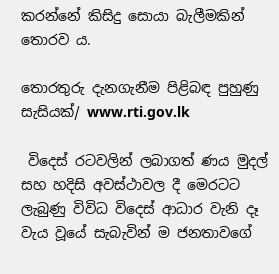කරන්නේ කිසිදු සොයා බැලීමකින් තොරව ය.

තොරතුරු දැනගැනීම පිළිබඳ පුහුණු සැසියක්/ www.rti.gov.lk

 විදෙස් රටවලින් ලබාගත් ණය මුදල් සහ හදිසි අවස්ථාවල දී මෙරටට ලැබුණු විවිධ විදෙස් ආධාර වැනි දෑ වැය වූයේ සැබැවින් ම ජනතාවගේ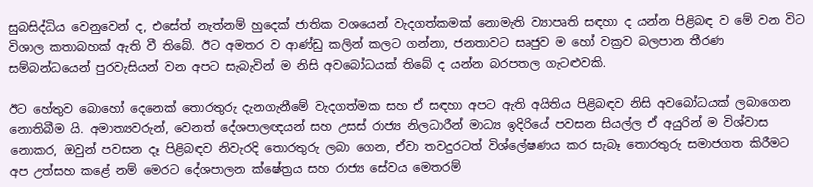සුබසිද්ධිය වෙනුවෙන් ද, එසේත් නැත්නම් හුදෙක් ජාතික වශයෙන් වැදගත්කමක් නොමැති ව්‍යාපෘති සඳහා ද යන්න පිළිබඳ ව මේ වන විට විශාල කතාබහක් ඇති වී තිබේ. ඊට අමතර ව ආණ්ඩු කලින් කලට ගන්නා, ජනතාවට සෘජුව ම හෝ වක්‍රව බලපාන තීරණ සම්බන්ධයෙන් පුරවැසියන් වන අපට සැබැවින් ම නිසි අවබෝධයක් තිබේ ද යන්න බරපතල ගැටළුවකි.

ඊට හේතුව බොහෝ දෙනෙක් තොරතුරු දැනගැනීමේ වැදගත්මක සහ ඒ සඳහා අපට ඇති අයිතිය පිළිබඳව නිසි අවබෝධයක් ලබාගෙන නොතිබීම යි. අමාත්‍යවරුන්, වෙනත් දේශපාලඥයන් සහ උසස් රාජ්‍ය නිලධාරීන් මාධ්‍ය ඉදිරියේ පවසන සියල්ල ඒ අයුරින් ම විශ්වාස නොකර, ඔවුන් පවසන දෑ පිළිබඳව නිවැරදි තොරතුරු ලබා ගෙන, ඒවා තවදුරටත් විශ්ලේෂණය කර සැබෑ තොරතුරු සමාජගත කිරීමට අප උත්සහ කළේ නම් මෙරට දේශපාලන ක්ෂේත්‍රය සහ රාජ්‍ය සේවය මෙතරම්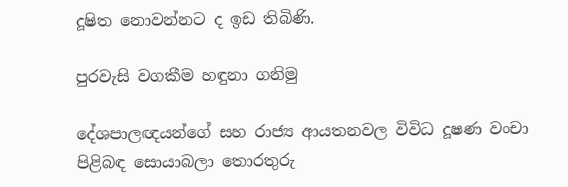දූෂිත නොවන්නට ද ඉඩ තිබිණි.

පුරවැසි වගකීම හඳුනා ගනිමු

දේශපාලඥයන්ගේ සහ රාජ්‍ය ආයතනවල විවිධ දූෂණ වංචා පිළිබඳ සොයාබලා තොරතුරු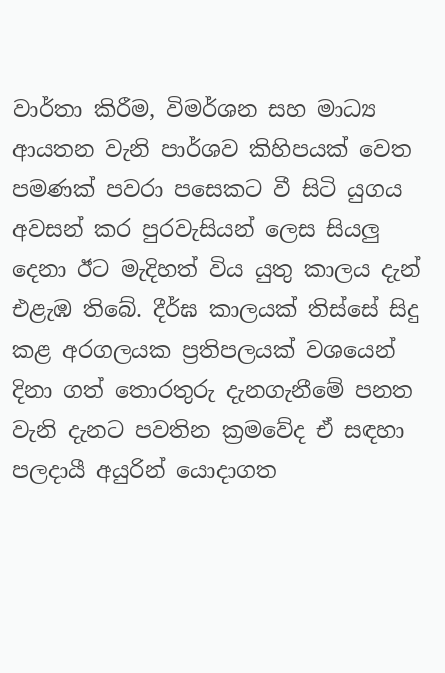වාර්තා කිරීම, විමර්ශන සහ මාධ්‍ය ආයතන වැනි පාර්ශව කිහිපයක් වෙත පමණක් පවරා පසෙකට වී සිටි යුගය අවසන් කර පුරවැසියන් ලෙස සියලු දෙනා ඊට මැදිහත් විය යුතු කාලය දැන් එළැඹ තිබේ. දීර්ඝ කාලයක් තිස්සේ සිදු කළ අරගලයක ප්‍රතිපලයක් වශයෙන් දිනා ගත් තොරතුරු දැනගැනීමේ පනත වැනි දැනට පවතින ක්‍රමවේද ඒ සඳහා පලදායී අයුරින් යොදාගත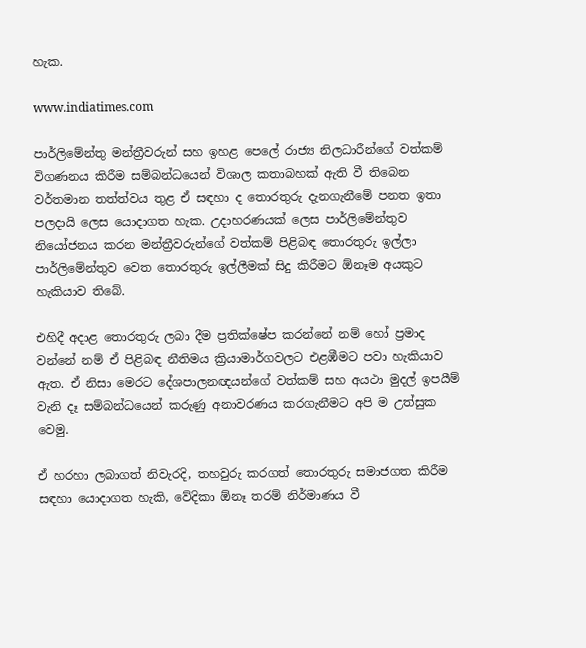හැක.

www.indiatimes.com

පාර්ලිමේන්තු මන්ත්‍රීවරුන් සහ ඉහළ පෙලේ රාජ්‍ය නිලධාරීන්ගේ වත්කම් විගණනය කිරීම සම්බන්ධයෙන් විශාල කතාබහක් ඇති වී තිබෙන වර්තමාන තත්ත්වය තුළ ඒ සඳහා ද තොරතුරු දැනගැනීමේ පනත ඉතා පලදායි ලෙස යොදාගත හැක. උදාහරණයක් ලෙස පාර්ලිමේන්තුව නියෝජනය කරන මන්ත්‍රීවරුන්ගේ වත්කම් පිළිබඳ තොරතුරු ඉල්ලා පාර්ලිමේන්තුව වෙත තොරතුරු ඉල්ලීමක් සිදු කිරීමට ඕනෑම අයකුට හැකියාව තිබේ.

එහිදී අදාළ තොරතුරු ලබා දීම ප්‍රතික්ෂේප කරන්නේ නම් හෝ ප්‍රමාද වන්නේ නම් ඒ පිළිබඳ නීතිමය ක්‍රියාමාර්ගවලට එළඹීමට පවා හැකියාව ඇත. ඒ නිසා මෙරට දේශපාලනඥයන්ගේ වත්කම් සහ අයථා මුදල් ඉපයීම් වැනි දෑ සම්බන්ධයෙන් කරුණු අනාවරණය කරගැනීමට අපි ම උත්සුක වෙමු.

ඒ හරහා ලබාගත් නිවැරදි, තහවුරු කරගත් තොරතුරු සමාජගත කිරීම සඳහා යොදාගත හැකි, වේදිකා ඕනෑ තරම් නිර්මාණය වී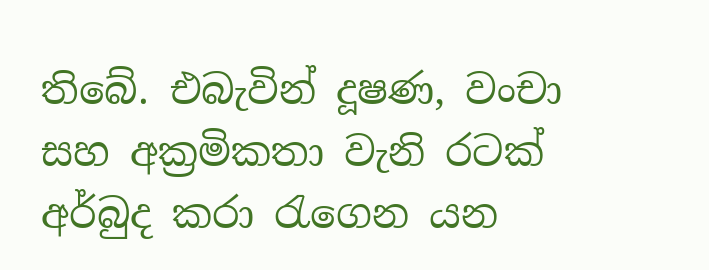තිබේ. එබැවින් දූෂණ, වංචා සහ අක්‍රමිකතා වැනි රටක් අර්බුද කරා රැගෙන යන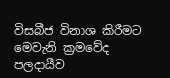විසබීජ විනාශ කිරීමට මෙවැනි ක්‍රමවේද පලදායීව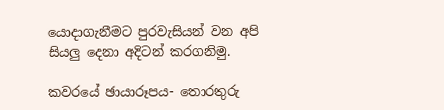යොදාගැනීමට පුරවැසියන් වන අපි සියලු දෙනා අදිටන් කරගනිමු.

කවරයේ ඡායාරූපය- තොරතුරු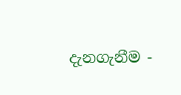දැනගැනීම -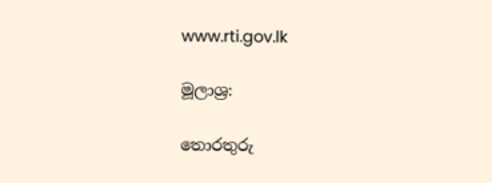www.rti.gov.lk

මූලාශ්‍ර:

තොරතුරු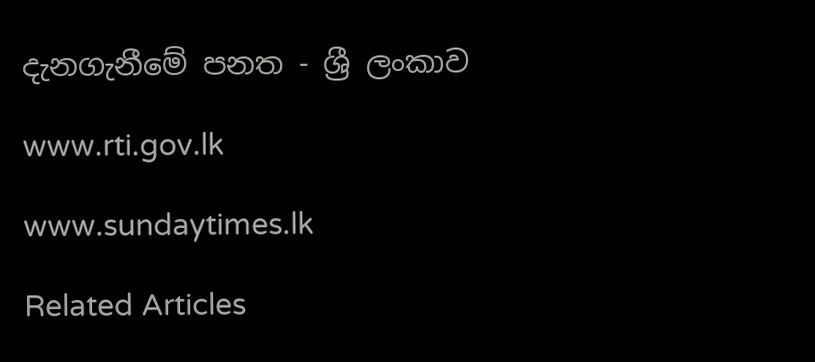දැනගැනීමේ පනත - ශ්‍රී ලංකාව

www.rti.gov.lk

www.sundaytimes.lk

Related Articles